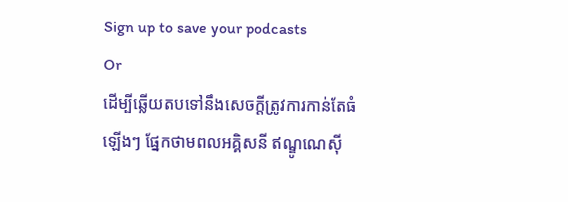Sign up to save your podcasts
Or
ដើម្បីឆ្លើយតបទៅនឹងសេចក្តីត្រូវការកាន់តែធំឡើងៗ ផ្នែកថាមពលអគ្គិសនី ឥណ្ឌូណេស៊ី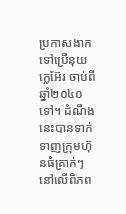ប្រកាសងាកទៅប្រើនុយក្លេអ៊ែរ ចាប់ពីឆ្នាំ២០៤០ទៅ។ ដំណឹងនេះបានទាក់ទាញក្រុមហ៊ុនធំគ្រាក់ៗនៅលើពិភព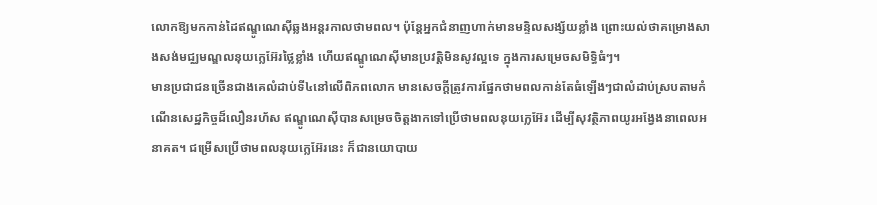លោកឱ្យមកកាន់ដៃឥណ្ឌូណេស៊ីឆ្លងអន្តរកាលថាមពល។ ប៉ុន្តែអ្នកជំនាញហាក់មានមន្ទិលសង្ស័យខ្លាំង ព្រោះយល់ថាគម្រោងសាងសង់មជ្ឈមណ្ឌលនុយក្លេអ៊ែរថ្លៃខ្លាំង ហើយឥណ្ឌូណេស៊ីមានប្រវត្តិមិនសូវល្អទេ ក្នុងការសម្រេចសមិទ្ធិធំៗ។
មានប្រជាជនច្រើនជាងគេលំដាប់ទី៤នៅលើពិភពលោក មានសេចក្តីត្រូវការផ្នែកថាមពលកាន់តែធំឡើងៗជាលំដាប់ស្របតាមកំណើនសេដ្ឋកិច្ចដ៏លឿនរហ័ស ឥណ្ឌូណេស៊ីបានសម្រេចចិត្តងាកទៅប្រើថាមពលនុយក្លេអ៊ែរ ដើម្បីសុវត្ថិភាពយូរអង្វែងនាពេលអនាគត។ ជម្រើសប្រើថាមពលនុយក្លេអ៊ែរនេះ ក៏ជានយោបាយ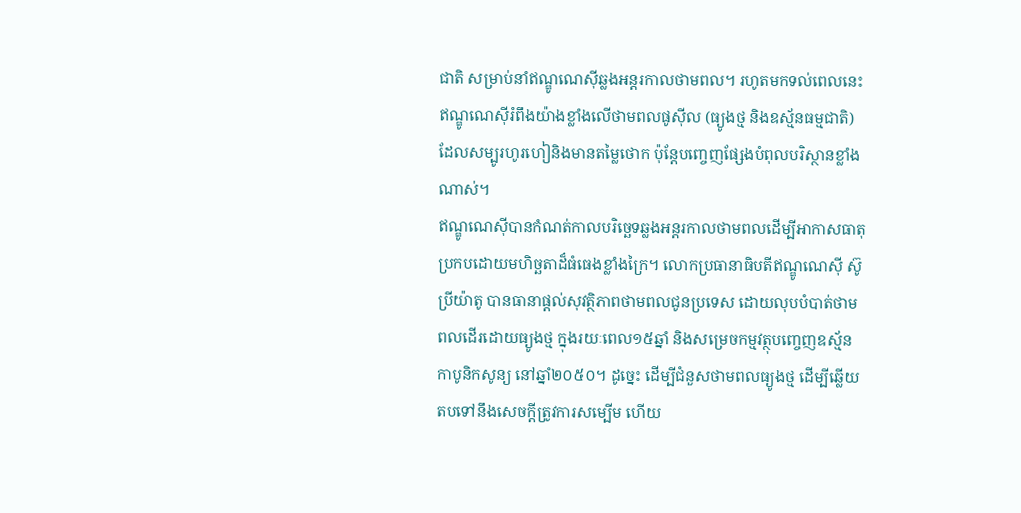ជាតិ សម្រាប់នាំឥណ្ឌូណេស៊ីឆ្លងអន្តរកាលថាមពល។ រហូតមកទល់ពេលនេះ ឥណ្ឌូណេស៊ីរំពឹងយ៉ាងខ្លាំងលើថាមពលផូស៊ីល (ធ្យូងថ្ម និងឧស្ម័នធម្មជាតិ) ដែលសម្បូរហូរហៀនិងមានតម្លៃថោក ប៉ុន្តែបញ្ចេញផ្សែងបំពុលបរិស្ថានខ្លាំងណាស់។
ឥណ្ឌូណេស៊ីបានកំណត់កាលបរិច្ឆេទឆ្លងអន្តរកាលថាមពលដើម្បីអាកាសធាតុ ប្រកបដោយមហិច្ឆតាដ៏ធំធេងខ្លាំងក្រៃ។ លោកប្រធានាធិបតីឥណ្ឌូណេស៊ី ស៊ូប្រីយ៉ាតូ បានធានាផ្តល់សុវត្ថិភាពថាមពលជូនប្រទេស ដោយលុបបំបាត់ថាមពលដើរដោយធ្យូងថ្ម ក្នុងរយៈពេល១៥ឆ្នាំ និងសម្រេចកម្មវត្ថុបញ្ចេញឧស្ម័នកាបូនិកសូន្យ នៅឆ្នាំ២០៥០។ ដូច្នេះ ដើម្បីជំនួសថាមពលធ្យូងថ្ម ដើម្បីឆ្លើយតបទៅនឹងសេចក្តីត្រូវការសម្បើម ហើយ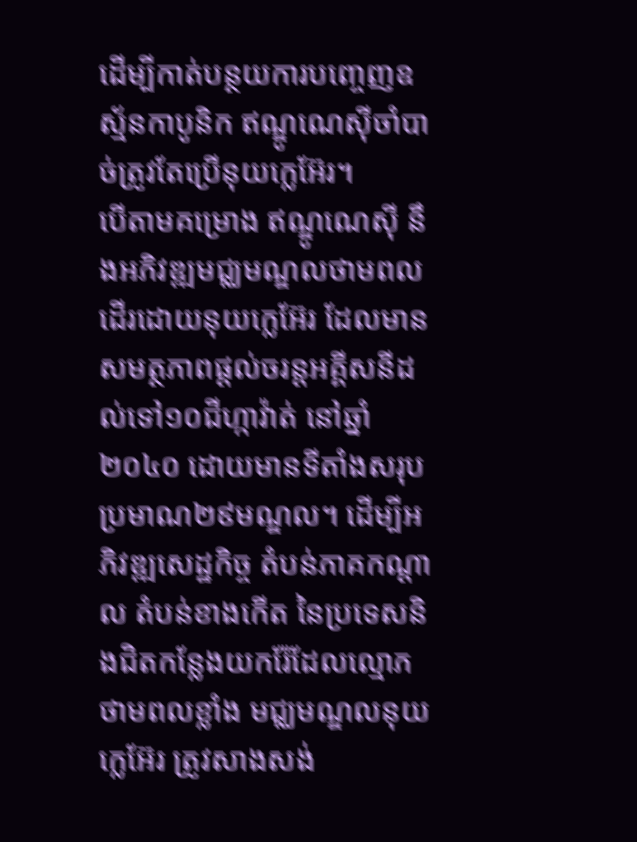ដើម្បីកាត់បន្ថយការបញ្ចេញឧស្ម័នកាបូនិក ឥណ្ឌូណេស៊ីចាំបាច់ត្រូវតែប្រើនុយក្លេអ៊ែរ។
បើតាមគម្រោង ឥណ្ឌូណេស៊ី នឹងអភិវឌ្ឍមជ្ឈមណ្ឌលថាមពលដើរដោយនុយក្លេអ៊ែរ ដែលមានសមត្ថភាពផ្តល់ចរន្តអគ្គីសនីដល់ទៅ១០ជីហ្កាវ៉ាត់ នៅឆ្នាំ២០៤០ ដោយមានទីតាំងសរុបប្រមាណ២៩មណ្ឌល។ ដើម្បីអភិវឌ្ឍសេដ្ឋកិច្ច តំបន់ភាគកណ្តាល តំបន់ខាងកើត នៃប្រទេសនិងជិតកន្លែងយករ៉ែដែលល្មោភថាមពលខ្លាំង មជ្ឈមណ្ឌលនុយក្លេអ៊ែរ ត្រូវសាងសង់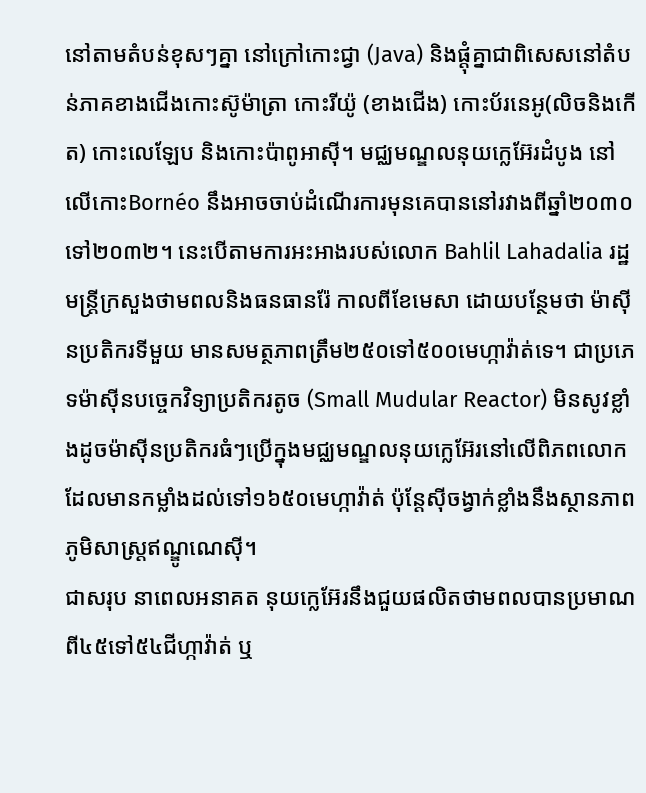នៅតាមតំបន់ខុសៗគ្នា នៅក្រៅកោះជ្វា (Java) និងផ្តុំគ្នាជាពិសេសនៅតំបន់ភាគខាងជើងកោះស៊ូម៉ាត្រា កោះរីយ៉ូ (ខាងជើង) កោះប័រនេអូ(លិចនិងកើត) កោះលេឡែប និងកោះប៉ាពូអាស៊ី។ មជ្ឈមណ្ឌលនុយក្លេអ៊ែរដំបូង នៅលើកោះBornéo នឹងអាចចាប់ដំណើរការមុនគេបាននៅរវាងពីឆ្នាំ២០៣០ទៅ២០៣២។ នេះបើតាមការអះអាងរបស់លោក Bahlil Lahadalia រដ្ឋមន្ត្រីក្រសួងថាមពលនិងធនធានរ៉ែ កាលពីខែមេសា ដោយបន្ថែមថា ម៉ាស៊ីនប្រតិករទីមួយ មានសមត្ថភាពត្រឹម២៥០ទៅ៥០០មេហ្កាវ៉ាត់ទេ។ ជាប្រភេទម៉ាស៊ីនបច្ចេកវិទ្យាប្រតិករតូច (Small Mudular Reactor) មិនសូវខ្លាំងដូចម៉ាស៊ីនប្រតិករធំៗប្រើក្នុងមជ្ឈមណ្ឌលនុយក្លេអ៊ែរនៅលើពិភពលោកដែលមានកម្លាំងដល់ទៅ១៦៥០មេហ្កាវ៉ាត់ ប៉ុន្តែស៊ីចង្វាក់ខ្លាំងនឹងស្ថានភាពភូមិសាស្ត្រឥណ្ឌូណេស៊ី។
ជាសរុប នាពេលអនាគត នុយក្លេអ៊ែរនឹងជួយផលិតថាមពលបានប្រមាណពី៤៥ទៅ៥៤ជីហ្កាវ៉ាត់ ឬ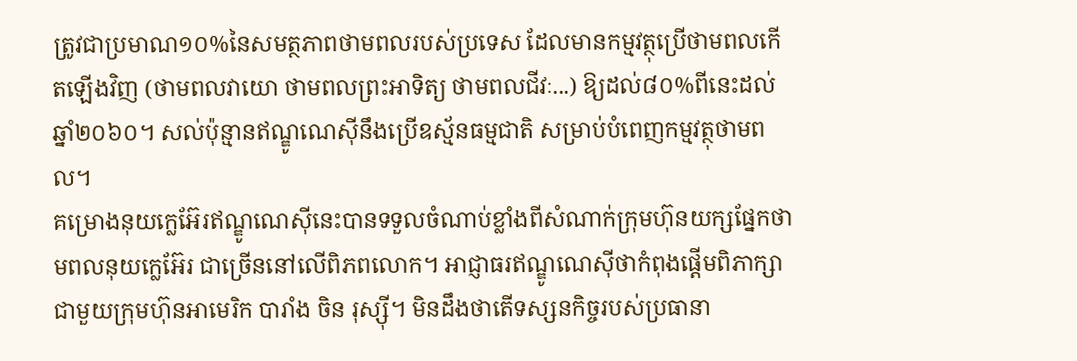ត្រូវជាប្រមាណ១០%នៃសមត្ថភាពថាមពលរបស់ប្រទេស ដែលមានកម្មវត្ថុប្រើថាមពលកើតឡើងវិញ (ថាមពលវាយោ ថាមពលព្រះអាទិត្យ ថាមពលជីវៈ...) ឱ្យដល់៨០%ពីនេះដល់ឆ្នាំ២០៦០។ សល់ប៉ុន្មានឥណ្ឌូណេស៊ីនឹងប្រើឧស្ម័នធម្មជាតិ សម្រាប់បំពេញកម្មវត្ថុថាមពល។
គម្រោងនុយក្លេអ៊ែរឥណ្ឌូណេស៊ីនេះបានទទួលចំណាប់ខ្លាំងពីសំណាក់ក្រុមហ៊ុនយក្សផ្នែកថាមពលនុយក្លេអ៊ែរ ជាច្រើននៅលើពិភពលោក។ អាជ្ញាធរឥណ្ឌូណេស៊ីថាកំពុងផ្តើមពិភាក្សាជាមួយក្រុមហ៊ុនអាមេរិក បារាំង ចិន រុស្ស៊ី។ មិនដឹងថាតើទស្សនកិច្ចរបស់ប្រធានា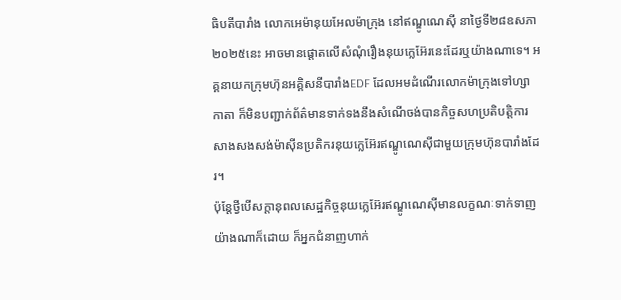ធិបតីបារាំង លោកអេម៉ានុយអែលម៉ាក្រុង នៅឥណ្ឌូណេស៊ី នាថ្ងៃទី២៨ឧសភា២០២៥នេះ អាចមានផ្តោតលើសំណុំរឿងនុយក្លេអ៊ែរនេះដែរឬយ៉ាងណាទេ។ អគ្គនាយកក្រុមហ៊ុនអគ្គិសនីបារាំងEDF ដែលអមដំណើរលោកម៉ាក្រុងទៅហ្សាកាតា ក៏មិនបញ្ជាក់ព័ត៌មានទាក់ទងនឹងសំណើចង់បានកិច្ចសហប្រតិបត្តិការសាងសងសង់ម៉ាស៊ីនប្រតិករនុយក្លេអ៊ែរឥណ្ឌូណេស៊ីជាមួយក្រុមហ៊ុនបារាំងដែរ។
ប៉ុន្តែថ្វីបើសក្តានុពលសេដ្ឋកិច្ចនុយក្លេអ៊ែរឥណ្ឌូណេស៊ីមានលក្ខណៈទាក់ទាញយ៉ាងណាក៏ដោយ ក៏អ្នកជំនាញហាក់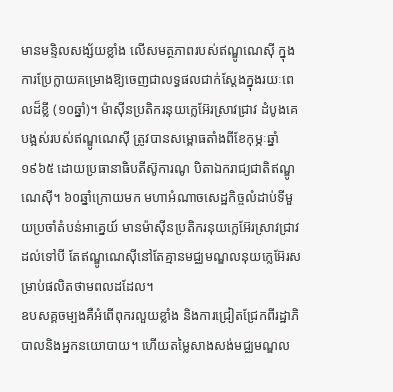មានមន្ទិលសង្ស័យខ្លាំង លើសមត្ថភាពរបស់ឥណ្ឌូណេស៊ី ក្នុងការប្រែក្លាយគម្រោងឱ្យចេញជាលទ្ធផលជាក់ស្តែងក្នុងរយៈពេលដ៏ខ្លី (១០ឆ្នាំ)។ ម៉ាស៊ីនប្រតិករនុយក្លេអ៊ែរស្រាវជ្រាវ ដំបូងគេបង្អស់របស់ឥណ្ឌូណេស៊ី ត្រូវបានសម្ពោធតាំងពីខែកុម្ភៈឆ្នាំ១៩៦៥ ដោយប្រធានាធិបតីស៊ូការណូ បិតាឯករាជ្យជាតិឥណ្ឌូណេស៊ី។ ៦០ឆ្នាំក្រោយមក មហាអំណាចសេដ្ឋកិច្ចលំដាប់ទីមួយប្រចាំតំបន់អាគ្នេយ៍ មានម៉ាស៊ីនប្រតិករនុយក្លេអ៊ែរស្រាវជ្រាវដល់ទៅបី តែឥណ្ឌូណេស៊ីនៅតែគ្មានមជ្ឈមណ្ឌលនុយក្លេអ៊ែរសម្រាប់ផលិតថាមពលដដែល។
ឧបសគ្គចម្បងគឺអំពើពុករលួយខ្លាំង និងការជ្រៀតជ្រែកពីរដ្ឋាភិបាលនិងអ្នកនយោបាយ។ ហើយតម្លៃសាងសង់មជ្ឈមណ្ឌល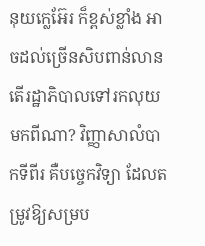នុយក្លេអ៊ែរ ក៏ខ្ពស់ខ្លាំង អាចដល់ច្រើនសិបពាន់លាន តើរដ្ឋាភិបាលទៅរកលុយមកពីណា? វិញ្ញាសាលំបាកទីពីរ គឺបច្ចេកវិទ្យា ដែលតម្រូវឱ្យសម្រប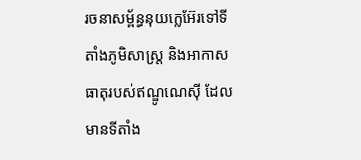រចនាសម្ព័ន្ធនុយក្លេអ៊ែរទៅទីតាំងភូមិសាស្ត្រ និងអាកាសធាតុរបស់ឥណ្ឌូណេស៊ី ដែលមានទីតាំង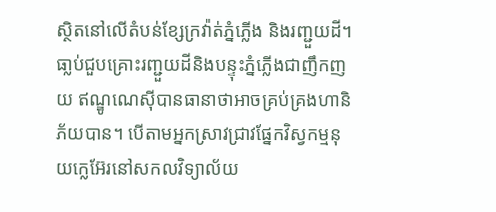ស្ថិតនៅលើតំបន់ខ្សែក្រវ៉ាត់ភ្នំភ្លើង និងរញ្ជួយដី។ ធា្លប់ជួបគ្រោះរញ្ជួយដីនិងបន្ទុះភ្នំភ្លើងជាញឹកញយ ឥណ្ឌូណេស៊ីបានធានាថាអាចគ្រប់គ្រងហានិភ័យបាន។ បើតាមអ្នកស្រាវជ្រាវផ្នែកវិស្វកម្មនុយក្លេអ៊ែរនៅសកលវិទ្យាល័យ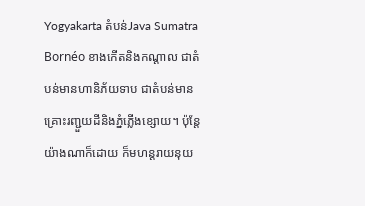Yogyakarta តំបន់Java Sumatra Bornéo ខាងកើតនិងកណ្តាល ជាតំបន់មានហានិភ័យទាប ជាតំបន់មានគ្រោះរញ្ជួយដីនិងភ្នំភ្លើងខ្សោយ។ ប៉ុន្តែយ៉ាងណាក៏ដោយ ក៏មហន្តរាយនុយ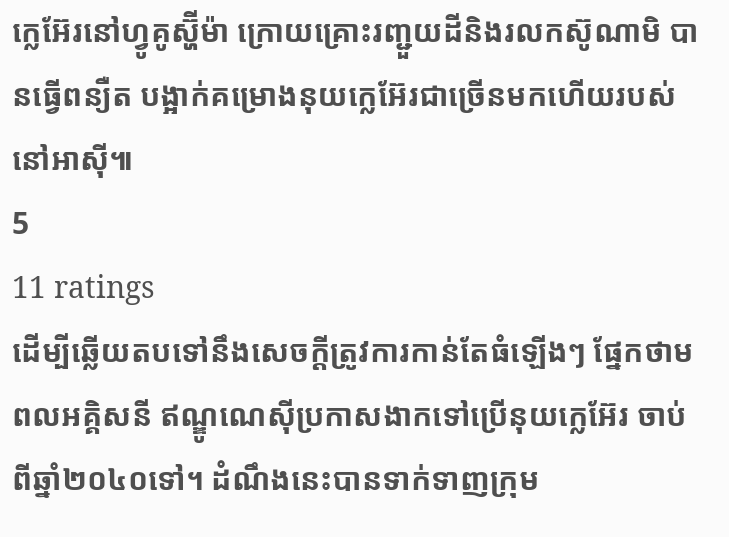ក្លេអ៊ែរនៅហ្វូគូស្ហ៊ីម៉ា ក្រោយគ្រោះរញ្ជួយដីនិងរលកស៊ូណាមិ បានធ្វើពន្យឺត បង្អាក់គម្រោងនុយក្លេអ៊ែរជាច្រើនមកហើយរបស់នៅអាស៊ី៕
5
11 ratings
ដើម្បីឆ្លើយតបទៅនឹងសេចក្តីត្រូវការកាន់តែធំឡើងៗ ផ្នែកថាមពលអគ្គិសនី ឥណ្ឌូណេស៊ីប្រកាសងាកទៅប្រើនុយក្លេអ៊ែរ ចាប់ពីឆ្នាំ២០៤០ទៅ។ ដំណឹងនេះបានទាក់ទាញក្រុម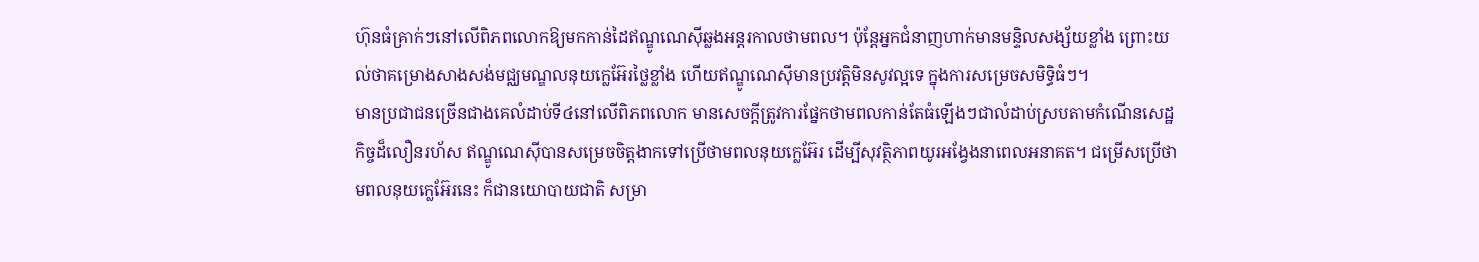ហ៊ុនធំគ្រាក់ៗនៅលើពិភពលោកឱ្យមកកាន់ដៃឥណ្ឌូណេស៊ីឆ្លងអន្តរកាលថាមពល។ ប៉ុន្តែអ្នកជំនាញហាក់មានមន្ទិលសង្ស័យខ្លាំង ព្រោះយល់ថាគម្រោងសាងសង់មជ្ឈមណ្ឌលនុយក្លេអ៊ែរថ្លៃខ្លាំង ហើយឥណ្ឌូណេស៊ីមានប្រវត្តិមិនសូវល្អទេ ក្នុងការសម្រេចសមិទ្ធិធំៗ។
មានប្រជាជនច្រើនជាងគេលំដាប់ទី៤នៅលើពិភពលោក មានសេចក្តីត្រូវការផ្នែកថាមពលកាន់តែធំឡើងៗជាលំដាប់ស្របតាមកំណើនសេដ្ឋកិច្ចដ៏លឿនរហ័ស ឥណ្ឌូណេស៊ីបានសម្រេចចិត្តងាកទៅប្រើថាមពលនុយក្លេអ៊ែរ ដើម្បីសុវត្ថិភាពយូរអង្វែងនាពេលអនាគត។ ជម្រើសប្រើថាមពលនុយក្លេអ៊ែរនេះ ក៏ជានយោបាយជាតិ សម្រា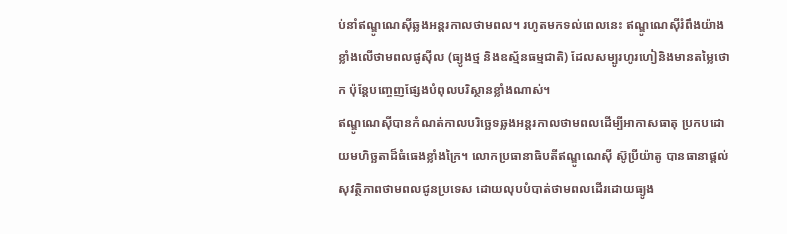ប់នាំឥណ្ឌូណេស៊ីឆ្លងអន្តរកាលថាមពល។ រហូតមកទល់ពេលនេះ ឥណ្ឌូណេស៊ីរំពឹងយ៉ាងខ្លាំងលើថាមពលផូស៊ីល (ធ្យូងថ្ម និងឧស្ម័នធម្មជាតិ) ដែលសម្បូរហូរហៀនិងមានតម្លៃថោក ប៉ុន្តែបញ្ចេញផ្សែងបំពុលបរិស្ថានខ្លាំងណាស់។
ឥណ្ឌូណេស៊ីបានកំណត់កាលបរិច្ឆេទឆ្លងអន្តរកាលថាមពលដើម្បីអាកាសធាតុ ប្រកបដោយមហិច្ឆតាដ៏ធំធេងខ្លាំងក្រៃ។ លោកប្រធានាធិបតីឥណ្ឌូណេស៊ី ស៊ូប្រីយ៉ាតូ បានធានាផ្តល់សុវត្ថិភាពថាមពលជូនប្រទេស ដោយលុបបំបាត់ថាមពលដើរដោយធ្យូង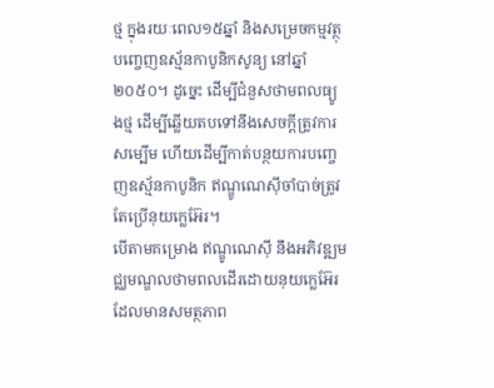ថ្ម ក្នុងរយៈពេល១៥ឆ្នាំ និងសម្រេចកម្មវត្ថុបញ្ចេញឧស្ម័នកាបូនិកសូន្យ នៅឆ្នាំ២០៥០។ ដូច្នេះ ដើម្បីជំនួសថាមពលធ្យូងថ្ម ដើម្បីឆ្លើយតបទៅនឹងសេចក្តីត្រូវការសម្បើម ហើយដើម្បីកាត់បន្ថយការបញ្ចេញឧស្ម័នកាបូនិក ឥណ្ឌូណេស៊ីចាំបាច់ត្រូវតែប្រើនុយក្លេអ៊ែរ។
បើតាមគម្រោង ឥណ្ឌូណេស៊ី នឹងអភិវឌ្ឍមជ្ឈមណ្ឌលថាមពលដើរដោយនុយក្លេអ៊ែរ ដែលមានសមត្ថភាព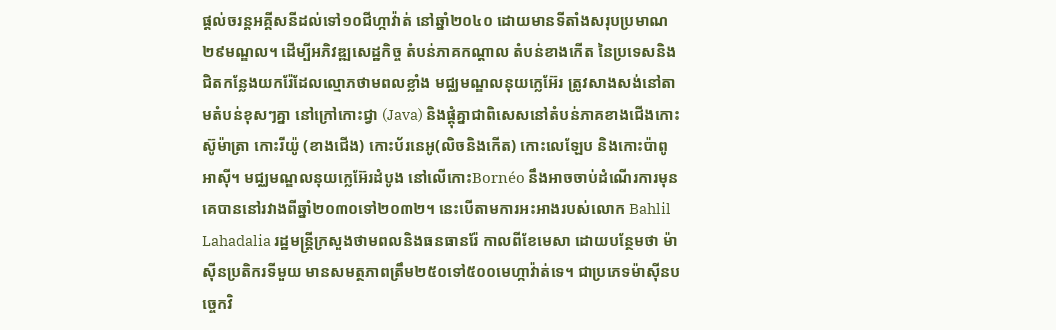ផ្តល់ចរន្តអគ្គីសនីដល់ទៅ១០ជីហ្កាវ៉ាត់ នៅឆ្នាំ២០៤០ ដោយមានទីតាំងសរុបប្រមាណ២៩មណ្ឌល។ ដើម្បីអភិវឌ្ឍសេដ្ឋកិច្ច តំបន់ភាគកណ្តាល តំបន់ខាងកើត នៃប្រទេសនិងជិតកន្លែងយករ៉ែដែលល្មោភថាមពលខ្លាំង មជ្ឈមណ្ឌលនុយក្លេអ៊ែរ ត្រូវសាងសង់នៅតាមតំបន់ខុសៗគ្នា នៅក្រៅកោះជ្វា (Java) និងផ្តុំគ្នាជាពិសេសនៅតំបន់ភាគខាងជើងកោះស៊ូម៉ាត្រា កោះរីយ៉ូ (ខាងជើង) កោះប័រនេអូ(លិចនិងកើត) កោះលេឡែប និងកោះប៉ាពូអាស៊ី។ មជ្ឈមណ្ឌលនុយក្លេអ៊ែរដំបូង នៅលើកោះBornéo នឹងអាចចាប់ដំណើរការមុនគេបាននៅរវាងពីឆ្នាំ២០៣០ទៅ២០៣២។ នេះបើតាមការអះអាងរបស់លោក Bahlil Lahadalia រដ្ឋមន្ត្រីក្រសួងថាមពលនិងធនធានរ៉ែ កាលពីខែមេសា ដោយបន្ថែមថា ម៉ាស៊ីនប្រតិករទីមួយ មានសមត្ថភាពត្រឹម២៥០ទៅ៥០០មេហ្កាវ៉ាត់ទេ។ ជាប្រភេទម៉ាស៊ីនបច្ចេកវិ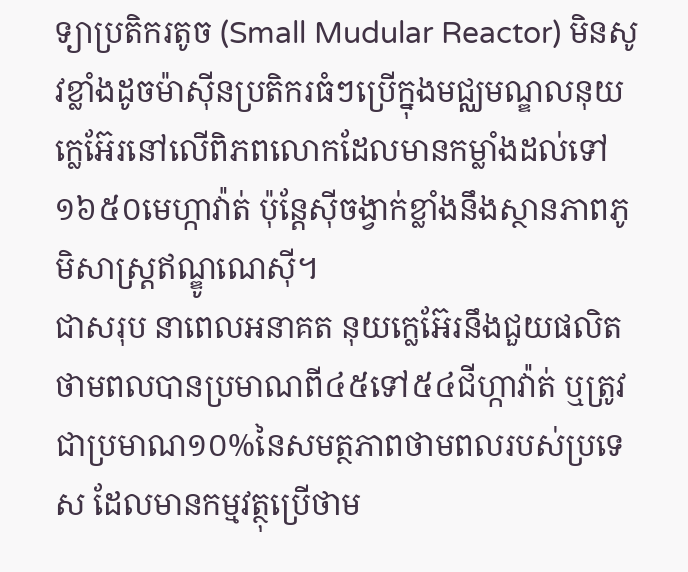ទ្យាប្រតិករតូច (Small Mudular Reactor) មិនសូវខ្លាំងដូចម៉ាស៊ីនប្រតិករធំៗប្រើក្នុងមជ្ឈមណ្ឌលនុយក្លេអ៊ែរនៅលើពិភពលោកដែលមានកម្លាំងដល់ទៅ១៦៥០មេហ្កាវ៉ាត់ ប៉ុន្តែស៊ីចង្វាក់ខ្លាំងនឹងស្ថានភាពភូមិសាស្ត្រឥណ្ឌូណេស៊ី។
ជាសរុប នាពេលអនាគត នុយក្លេអ៊ែរនឹងជួយផលិតថាមពលបានប្រមាណពី៤៥ទៅ៥៤ជីហ្កាវ៉ាត់ ឬត្រូវជាប្រមាណ១០%នៃសមត្ថភាពថាមពលរបស់ប្រទេស ដែលមានកម្មវត្ថុប្រើថាម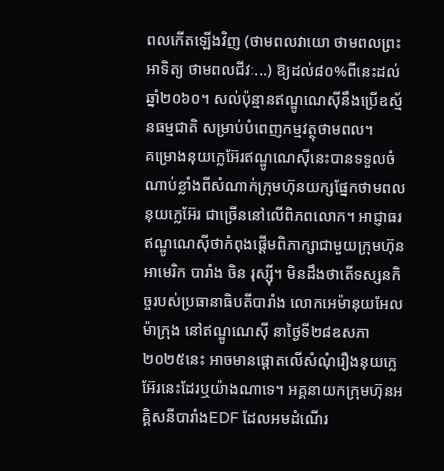ពលកើតឡើងវិញ (ថាមពលវាយោ ថាមពលព្រះអាទិត្យ ថាមពលជីវៈ...) ឱ្យដល់៨០%ពីនេះដល់ឆ្នាំ២០៦០។ សល់ប៉ុន្មានឥណ្ឌូណេស៊ីនឹងប្រើឧស្ម័នធម្មជាតិ សម្រាប់បំពេញកម្មវត្ថុថាមពល។
គម្រោងនុយក្លេអ៊ែរឥណ្ឌូណេស៊ីនេះបានទទួលចំណាប់ខ្លាំងពីសំណាក់ក្រុមហ៊ុនយក្សផ្នែកថាមពលនុយក្លេអ៊ែរ ជាច្រើននៅលើពិភពលោក។ អាជ្ញាធរឥណ្ឌូណេស៊ីថាកំពុងផ្តើមពិភាក្សាជាមួយក្រុមហ៊ុនអាមេរិក បារាំង ចិន រុស្ស៊ី។ មិនដឹងថាតើទស្សនកិច្ចរបស់ប្រធានាធិបតីបារាំង លោកអេម៉ានុយអែលម៉ាក្រុង នៅឥណ្ឌូណេស៊ី នាថ្ងៃទី២៨ឧសភា២០២៥នេះ អាចមានផ្តោតលើសំណុំរឿងនុយក្លេអ៊ែរនេះដែរឬយ៉ាងណាទេ។ អគ្គនាយកក្រុមហ៊ុនអគ្គិសនីបារាំងEDF ដែលអមដំណើរ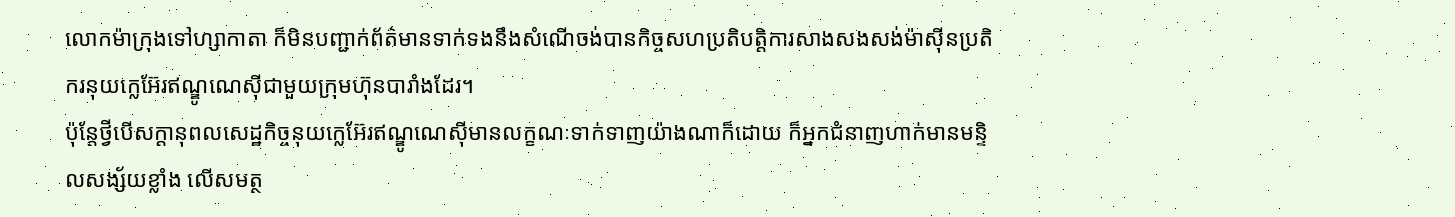លោកម៉ាក្រុងទៅហ្សាកាតា ក៏មិនបញ្ជាក់ព័ត៌មានទាក់ទងនឹងសំណើចង់បានកិច្ចសហប្រតិបត្តិការសាងសងសង់ម៉ាស៊ីនប្រតិករនុយក្លេអ៊ែរឥណ្ឌូណេស៊ីជាមួយក្រុមហ៊ុនបារាំងដែរ។
ប៉ុន្តែថ្វីបើសក្តានុពលសេដ្ឋកិច្ចនុយក្លេអ៊ែរឥណ្ឌូណេស៊ីមានលក្ខណៈទាក់ទាញយ៉ាងណាក៏ដោយ ក៏អ្នកជំនាញហាក់មានមន្ទិលសង្ស័យខ្លាំង លើសមត្ថ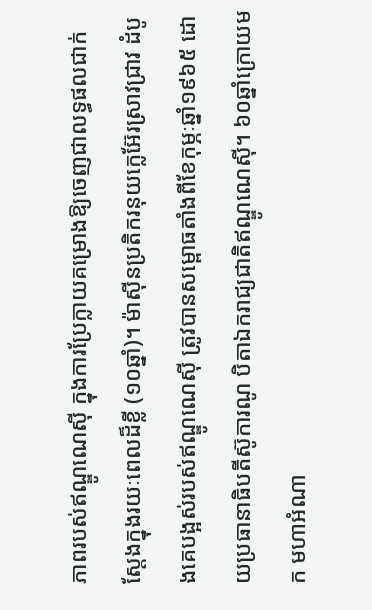ភាពរបស់ឥណ្ឌូណេស៊ី ក្នុងការប្រែក្លាយគម្រោងឱ្យចេញជាលទ្ធផលជាក់ស្តែងក្នុងរយៈពេលដ៏ខ្លី (១០ឆ្នាំ)។ ម៉ាស៊ីនប្រតិករនុយក្លេអ៊ែរស្រាវជ្រាវ ដំបូងគេបង្អស់របស់ឥណ្ឌូណេស៊ី ត្រូវបានសម្ពោធតាំងពីខែកុម្ភៈឆ្នាំ១៩៦៥ ដោយប្រធានាធិបតីស៊ូការណូ បិតាឯករាជ្យជាតិឥណ្ឌូណេស៊ី។ ៦០ឆ្នាំក្រោយមក មហាអំណា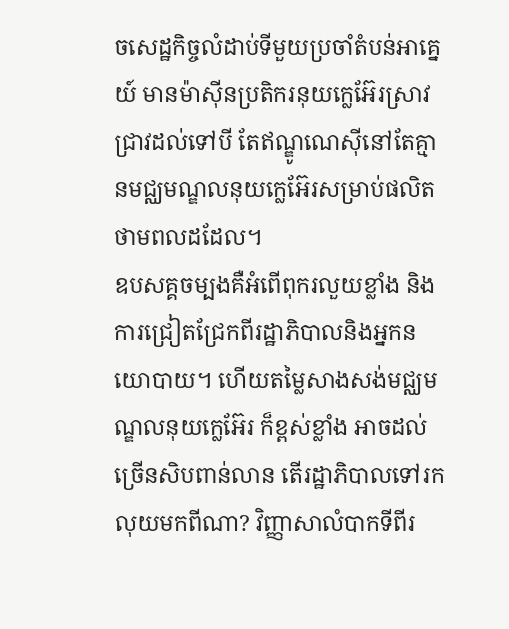ចសេដ្ឋកិច្ចលំដាប់ទីមួយប្រចាំតំបន់អាគ្នេយ៍ មានម៉ាស៊ីនប្រតិករនុយក្លេអ៊ែរស្រាវជ្រាវដល់ទៅបី តែឥណ្ឌូណេស៊ីនៅតែគ្មានមជ្ឈមណ្ឌលនុយក្លេអ៊ែរសម្រាប់ផលិតថាមពលដដែល។
ឧបសគ្គចម្បងគឺអំពើពុករលួយខ្លាំង និងការជ្រៀតជ្រែកពីរដ្ឋាភិបាលនិងអ្នកនយោបាយ។ ហើយតម្លៃសាងសង់មជ្ឈមណ្ឌលនុយក្លេអ៊ែរ ក៏ខ្ពស់ខ្លាំង អាចដល់ច្រើនសិបពាន់លាន តើរដ្ឋាភិបាលទៅរកលុយមកពីណា? វិញ្ញាសាលំបាកទីពីរ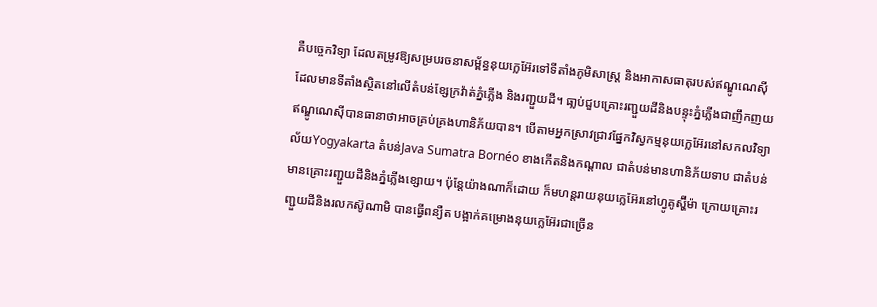គឺបច្ចេកវិទ្យា ដែលតម្រូវឱ្យសម្របរចនាសម្ព័ន្ធនុយក្លេអ៊ែរទៅទីតាំងភូមិសាស្ត្រ និងអាកាសធាតុរបស់ឥណ្ឌូណេស៊ី ដែលមានទីតាំងស្ថិតនៅលើតំបន់ខ្សែក្រវ៉ាត់ភ្នំភ្លើង និងរញ្ជួយដី។ ធា្លប់ជួបគ្រោះរញ្ជួយដីនិងបន្ទុះភ្នំភ្លើងជាញឹកញយ ឥណ្ឌូណេស៊ីបានធានាថាអាចគ្រប់គ្រងហានិភ័យបាន។ បើតាមអ្នកស្រាវជ្រាវផ្នែកវិស្វកម្មនុយក្លេអ៊ែរនៅសកលវិទ្យាល័យYogyakarta តំបន់Java Sumatra Bornéo ខាងកើតនិងកណ្តាល ជាតំបន់មានហានិភ័យទាប ជាតំបន់មានគ្រោះរញ្ជួយដីនិងភ្នំភ្លើងខ្សោយ។ ប៉ុន្តែយ៉ាងណាក៏ដោយ ក៏មហន្តរាយនុយក្លេអ៊ែរនៅហ្វូគូស្ហ៊ីម៉ា ក្រោយគ្រោះរញ្ជួយដីនិងរលកស៊ូណាមិ បានធ្វើពន្យឺត បង្អាក់គម្រោងនុយក្លេអ៊ែរជាច្រើន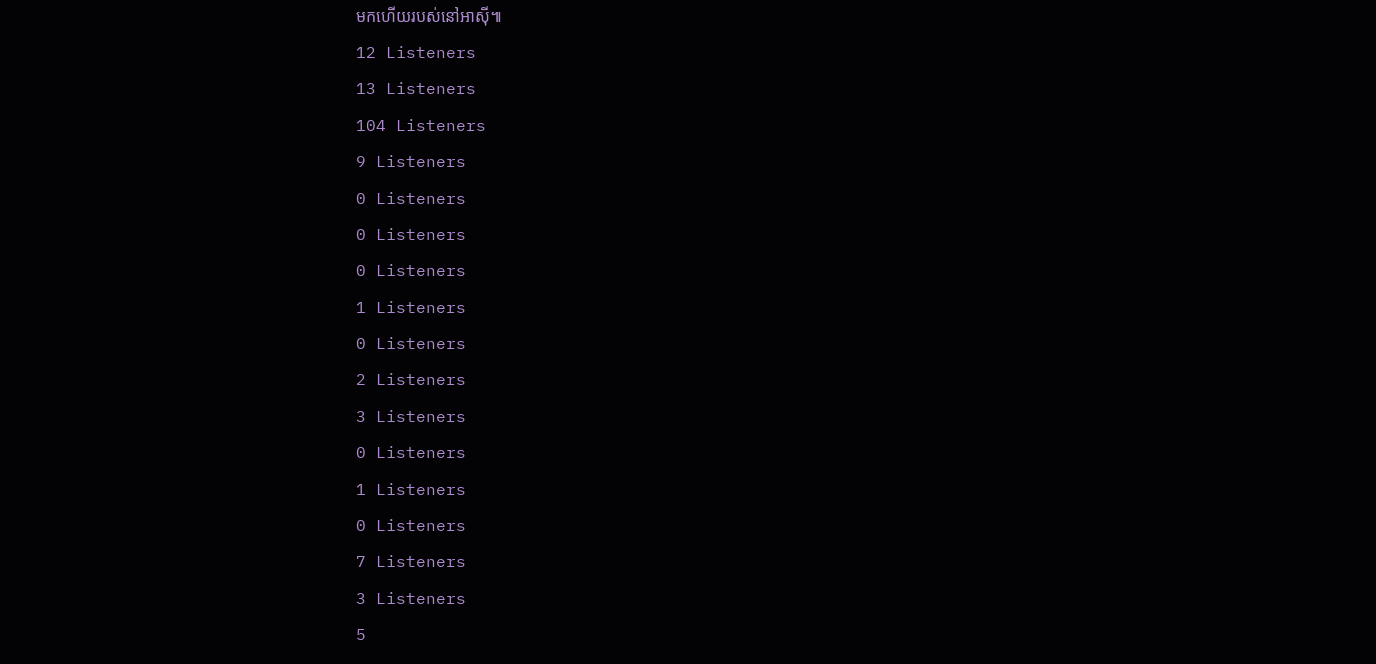មកហើយរបស់នៅអាស៊ី៕
12 Listeners
13 Listeners
104 Listeners
9 Listeners
0 Listeners
0 Listeners
0 Listeners
1 Listeners
0 Listeners
2 Listeners
3 Listeners
0 Listeners
1 Listeners
0 Listeners
7 Listeners
3 Listeners
5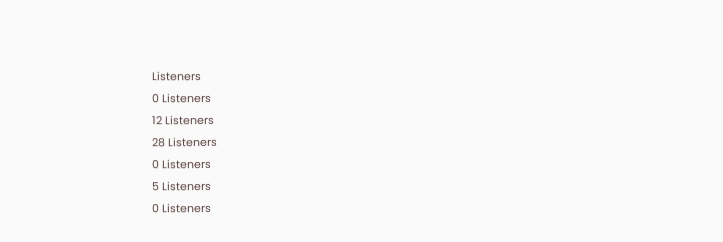Listeners
0 Listeners
12 Listeners
28 Listeners
0 Listeners
5 Listeners
0 Listeners